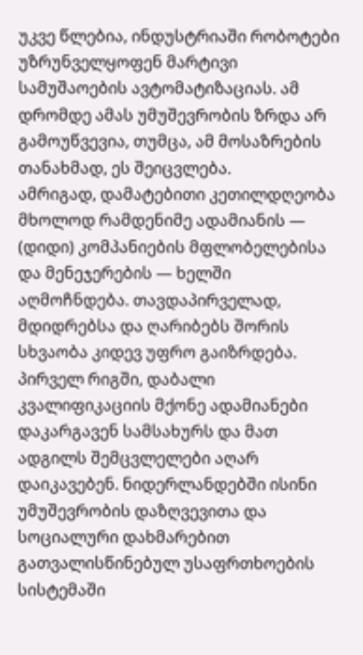უკვე წლებია, ინდუსტრიაში რობოტები უზრუნველყოფენ მარტივი სამუშაოების ავტომატიზაციას. ამ დრომდე ამას უმუშევრობის ზრდა არ გამოუწვევია, თუმცა, ამ მოსაზრების თანახმად, ეს შეიცვლება.
ამრიგად, დამატებითი კეთილდღეობა მხოლოდ რამდენიმე ადამიანის — (დიდი) კომპანიების მფლობელებისა და მენეჯერების — ხელში აღმოჩნდება. თავდაპირველად, მდიდრებსა და ღარიბებს შორის სხვაობა კიდევ უფრო გაიზრდება. პირველ რიგში, დაბალი კვალიფიკაციის მქონე ადამიანები დაკარგავენ სამსახურს და მათ ადგილს შემცვლელები აღარ დაიკავებენ. ნიდერლანდებში ისინი უმუშევრობის დაზღვევითა და სოციალური დახმარებით გათვალისწინებულ უსაფრთხოების სისტემაში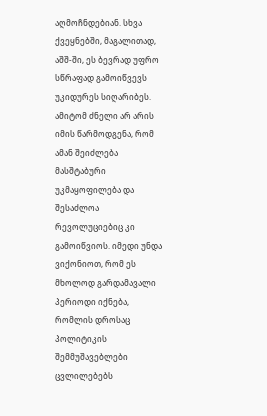აღმოჩნდებიან. სხვა ქვეყნებში, მაგალითად, აშშ-ში, ეს ბევრად უფრო სწრაფად გამოიწვევს უკიდურეს სიღარიბეს. ამიტომ ძნელი არ არის იმის წარმოდგენა, რომ ამან შეიძლება მასშტაბური უკმაყოფილება და შესაძლოა რევოლუციებიც კი გამოიწვიოს. იმედი უნდა ვიქონიოთ, რომ ეს მხოლოდ გარდამავალი პერიოდი იქნება, რომლის დროსაც პოლიტიკის შემმუშავებლები ცვლილებებს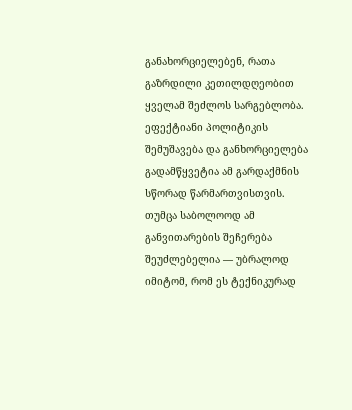განახორციელებენ, რათა გაზრდილი კეთილდღეობით ყველამ შეძლოს სარგებლობა. ეფექტიანი პოლიტიკის შემუშავება და განხორციელება გადამწყვეტია ამ გარდაქმნის სწორად წარმართვისთვის.
თუმცა საბოლოოდ ამ განვითარების შეჩერება შეუძლებელია — უბრალოდ იმიტომ, რომ ეს ტექნიკურად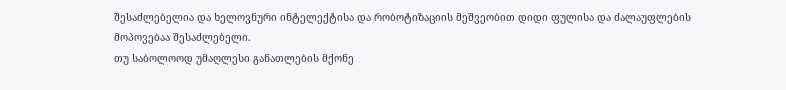შესაძლებელია და ხელოვნური ინტელექტისა და რობოტიზაციის მეშვეობით დიდი ფულისა და ძალაუფლების მოპოვებაა შესაძლებელი.
თუ საბოლოოდ უმაღლესი განათლების მქონე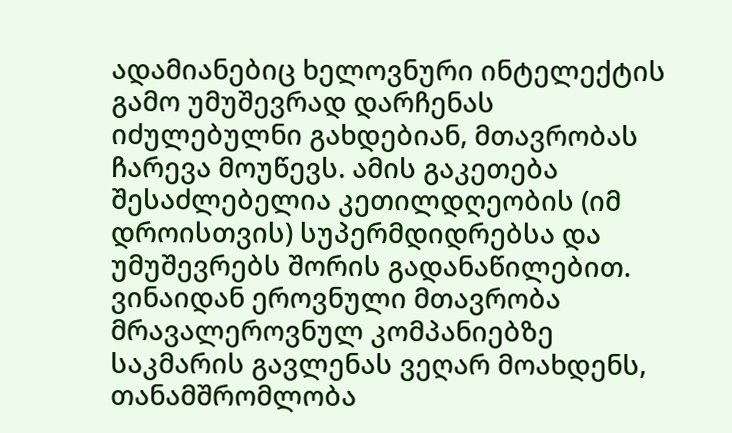ადამიანებიც ხელოვნური ინტელექტის გამო უმუშევრად დარჩენას იძულებულნი გახდებიან, მთავრობას ჩარევა მოუწევს. ამის გაკეთება შესაძლებელია კეთილდღეობის (იმ დროისთვის) სუპერმდიდრებსა და უმუშევრებს შორის გადანაწილებით. ვინაიდან ეროვნული მთავრობა მრავალეროვნულ კომპანიებზე საკმარის გავლენას ვეღარ მოახდენს, თანამშრომლობა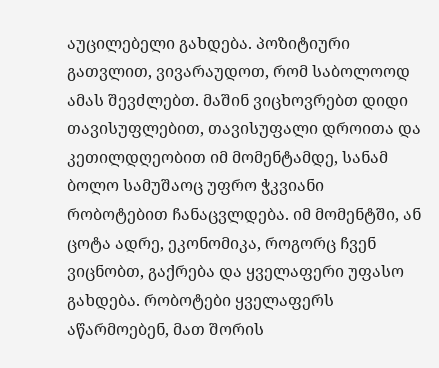აუცილებელი გახდება. პოზიტიური გათვლით, ვივარაუდოთ, რომ საბოლოოდ ამას შევძლებთ. მაშინ ვიცხოვრებთ დიდი თავისუფლებით, თავისუფალი დროითა და კეთილდღეობით იმ მომენტამდე, სანამ ბოლო სამუშაოც უფრო ჭკვიანი რობოტებით ჩანაცვლდება. იმ მომენტში, ან ცოტა ადრე, ეკონომიკა, როგორც ჩვენ ვიცნობთ, გაქრება და ყველაფერი უფასო გახდება. რობოტები ყველაფერს აწარმოებენ, მათ შორის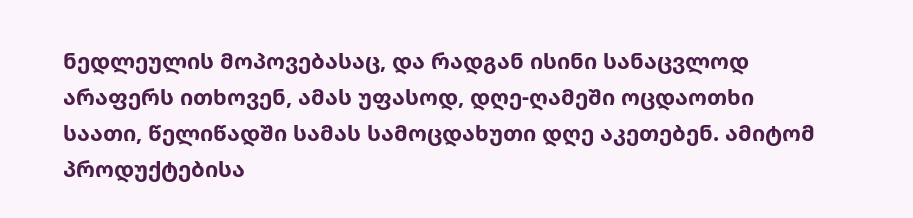ნედლეულის მოპოვებასაც, და რადგან ისინი სანაცვლოდ არაფერს ითხოვენ, ამას უფასოდ, დღე-ღამეში ოცდაოთხი საათი, წელიწადში სამას სამოცდახუთი დღე აკეთებენ. ამიტომ პროდუქტებისა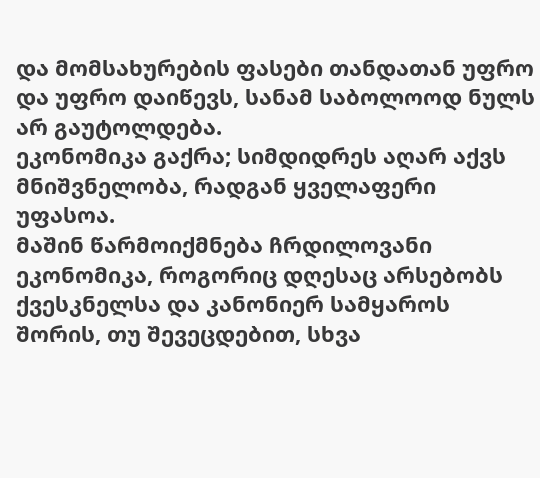და მომსახურების ფასები თანდათან უფრო და უფრო დაიწევს, სანამ საბოლოოდ ნულს არ გაუტოლდება.
ეკონომიკა გაქრა; სიმდიდრეს აღარ აქვს მნიშვნელობა, რადგან ყველაფერი უფასოა.
მაშინ წარმოიქმნება ჩრდილოვანი ეკონომიკა, როგორიც დღესაც არსებობს ქვესკნელსა და კანონიერ სამყაროს შორის, თუ შევეცდებით, სხვა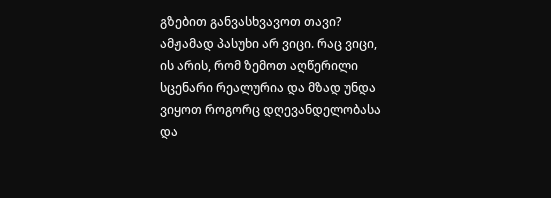გზებით განვასხვავოთ თავი? ამჟამად პასუხი არ ვიცი. რაც ვიცი, ის არის, რომ ზემოთ აღწერილი სცენარი რეალურია და მზად უნდა ვიყოთ როგორც დღევანდელობასა და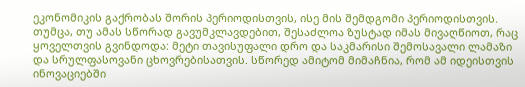ეკონომიკის გაქრობას შორის პერიოდისთვის, ისე მის შემდგომი პერიოდისთვის.
თუმცა, თუ ამას სწორად გავუმკლავდებით, შესაძლოა ზუსტად იმას მივაღწიოთ, რაც ყოველთვის გვინდოდა: მეტი თავისუფალი დრო და საკმარისი შემოსავალი ლამაზი და სრულფასოვანი ცხოვრებისათვის. სწორედ ამიტომ მიმაჩნია, რომ ამ იდეისთვის ინოვაციებში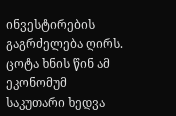ინვესტირების გაგრძელება ღირს.
ცოტა ხნის წინ ამ ეკონომუმ საკუთარი ხედვა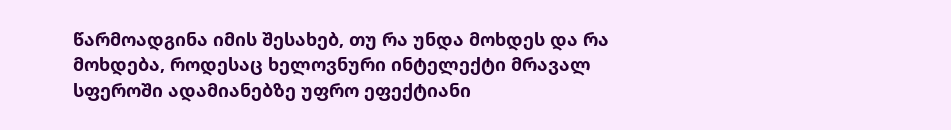წარმოადგინა იმის შესახებ, თუ რა უნდა მოხდეს და რა მოხდება, როდესაც ხელოვნური ინტელექტი მრავალ სფეროში ადამიანებზე უფრო ეფექტიანი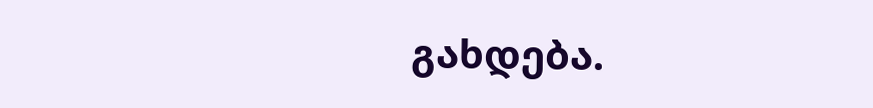გახდება.